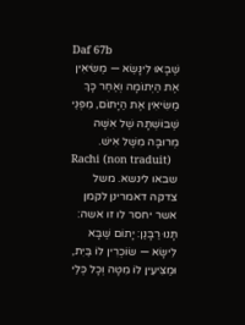Daf 67b
שֶׁבָּאוּ לִינָּשֵׂא — מַשִּׂיאִין אֶת הַיְּתוֹמָה וְאַחַר כָּךְ מַשִּׂיאִין אֶת הַיָּתוֹם, מִפְּנֵי שֶׁבּוֹשְׁתָּהּ שֶׁל אִשָּׁה מְרוּבָּה מִשֶּׁל אִישׁ.
Rachi (non traduit)
שבאו לינשא. משל צדקה דאמרינן לקמן אשר יחסר לו זו אשה:
תָּנוּ רַבָּנַן: יָתוֹם שֶׁבָּא לִישָּׂא — שׂוֹכְרִין לוֹ בַּיִת, וּמַצִּיעִין לוֹ מִטָּה וְכָל כְּלֵי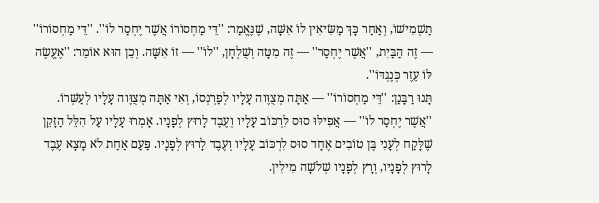תַשְׁמִישׁוֹ, וְאַחַר כָּךְ מַשִּׂיאִין לוֹ אִשָּׁה, שֶׁנֶּאֱמַר: ''דֵּי מַחְסוֹרוֹ אֲשֶׁר יֶחְסַר לוֹ''. ''דֵּי מַחְסוֹרוֹ'' — זֶה הַבַּיִת, ''אֲשֶׁר יֶחְסַר'' — זֶה מִטָּה וְשֻׁלְחָן, ''לוֹ'' — זוֹ אִשָּׁה. וְכֵן הוּא אוֹמֵר: ''אֶעֱשֶׂה לּוֹ עֵזֶר כְּנֶגְדּוֹ''.
תָּנוּ רַבָּנַן: ''דֵּי מַחְסוֹרוֹ'' — אַתָּה מְצֻוֶּוה עָלָיו לְפַרְנְסוֹ, וְאִי אַתָּה מְצֻוֶּוה עָלָיו לְעַשְּׁרוֹ. ''אֲשֶׁר יֶחְסַר לוֹ'' — אֲפִילּוּ סוּס לִרְכּוֹב עָלָיו וְעֶבֶד לָרוּץ לְפָנָיו. אָמְרוּ עָלָיו עַל הִלֵּל הַזָּקֵן שֶׁלָּקַח לְעָנִי בֶּן טוֹבִים אֶחָד סוּס לִרְכּוֹב עָלָיו וְעֶבֶד לָרוּץ לְפָנָיו. פַּעַם אַחַת לֹא מָצָא עֶבֶד לָרוּץ לְפָנָיו, וְרָץ לְפָנָיו שְׁלֹשָׁה מִילִין.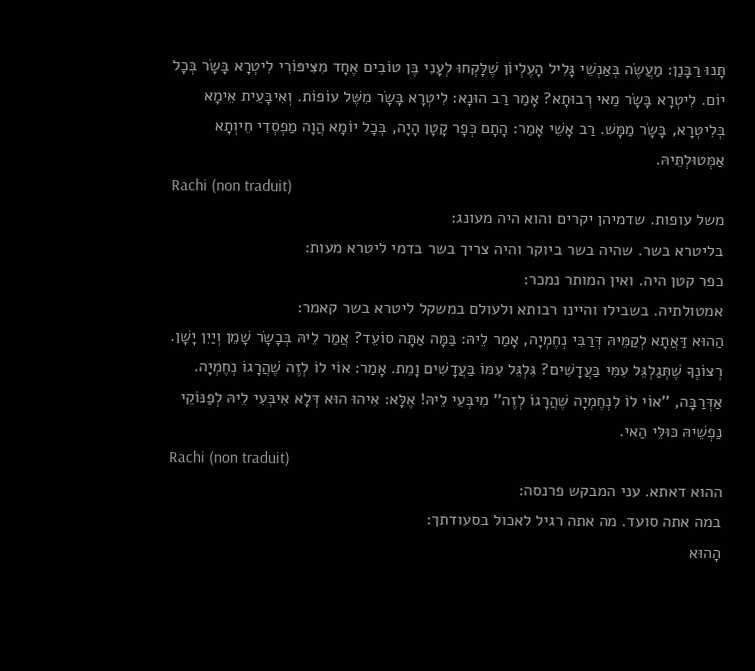תָּנוּ רַבָּנַן: מַעֲשֶׂה בְּאַנְשֵׁי גָּלִיל הָעֶלְיוֹן שֶׁלָּקְחוּ לְעָנִי בֶּן טוֹבִים אֶחָד מִצִּיפּוֹרִי לִיטְרָא בָּשָׂר בְּכָל יוֹם. לִיטְרָא בָּשָׂר מַאי רְבוּתָא? אָמַר רַב הוּנָא: לִיטְרָא בָּשָׂר מִשֶּׁל עוֹפוֹת. וְאִיבָּעֵית אֵימָא בְּלִיטְרָא, בָּשָׂר מַמָּשׁ. רַב אָשֵׁי אָמַר: הָתָם כְּפָר קָטָן הָיָה, בְּכָל יוֹמָא הֲוָה מַפְסְדִי חֵיוְתָא אַמְּטוּלְתֵּיהּ.
Rachi (non traduit)
משל עופות. שדמיהן יקרים והוא היה מעונג:
בליטרא בשר. שהיה בשר ביוקר והיה צריך בשר בדמי ליטרא מעות:
כפר קטן היה. ואין המותר נמכר:
אמטולתיה. בשבילו והיינו רבותא ולעולם במשקל ליטרא בשר קאמר:
הַהוּא דַּאֲתָא לְקַמֵּיהּ דְּרַבִּי נְחֶמְיָה, אָמַר לֵיהּ: בַּמָּה אַתָּה סוֹעֵד? אֲמַר לֵיהּ בְּבָשָׂר שָׁמֵן וְיַיִן יָשָׁן. רְצוֹנְךָ שֶׁתְּגַלְגֵּל עִמִּי בַּעֲדָשִׁים? גִּלְגֵּל עִמּוֹ בַּעֲדָשִׁים וָמֵת. אָמַר: אוֹי לוֹ לְזֶה שֶׁהֲרָגוֹ נְחֶמְיָה. אַדְּרַבָּה, ''אוֹי לוֹ לִנְחֶמְיָה שֶׁהֲרָגוֹ לְזֶה'' מִיבְּעֵי לֵיהּ! אֶלָּא: אִיהוּ הוּא דְּלָא אִיבְּעִי לֵיהּ לְפַנּוֹקֵי נַפְשֵׁיהּ כּוּלֵּי הַאי.
Rachi (non traduit)
ההוא דאתא. עני המבקש פרנסה:
במה אתה סועד. מה אתה רגיל לאכול בסעודתך:
הָהוּא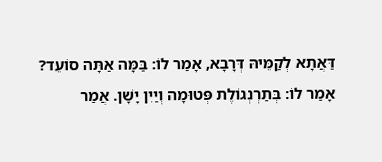דַּאֲתָא לְקַמֵּיהּ דְּרָבָא, אָמַר לוֹ: בַּמָּה אַתָּה סוֹעֵד? אָמַר לוֹ: בְּתַרְנְגוֹלֶת פְּטוּמָה וְיַיִן יָשָׁן. אֲמַר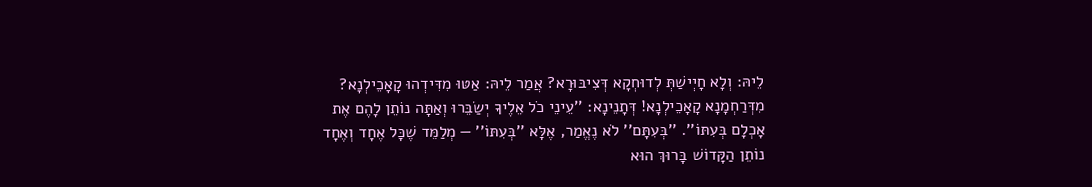לֵיהּ: וְלָא חָיְישַׁתְּ לְדוּחְקָא דְּצִיבּוּרָא? אֲמַר לֵיהּ: אַטּוּ מִדִּידְהוּ קָאָכֵילְנָא? מִדְּרַחְמָנָא קָאָכֵילְנָא! דְּתָנֵינָא: ''עֵינֵי כֹל אֵלֶיךָ יְשַׂבֵּרוּ וְאַתָּה נוֹתֵן לָהֶם אֶת אָכְלָם בְּעִתּוֹ''. ''בְּעִתָּם'' לֹא נֶאֱמַר, אֶלָּא ''בְּעִתּוֹ'' — מְלַמֵּד שֶׁכָּל אֶחָד וְאֶחָד נוֹתֵן הַקָּדוֹשׁ בָּרוּךְ הוּא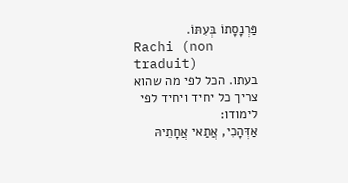פַּרְנָסָתוֹ בְּעִתּוֹ.
Rachi (non traduit)
בעתו. הכל לפי מה שהוא צריך כל יחיד ויחיד לפי לימודו:
אַדְּהָכִי, אֲתַאי אֲחָתֵיהּ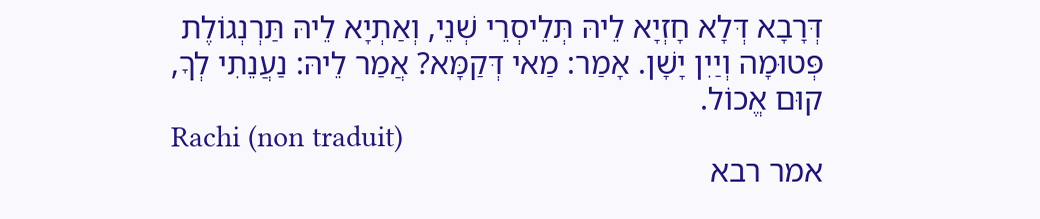דְּרָבָא דְּלָא חָזְיָא לֵיהּ תְּלֵיסְרֵי שְׁנֵי, וְאַתְיָא לֵיהּ תַּרְנְגוֹלֶת פְּטוּמָה וְיַיִן יָשָׁן. אָמַר: מַאי דְּקַמָּא? אֲמַר לֵיהּ: נַעֲנֵתִי לְךָ, קוּם אֱכוֹל.
Rachi (non traduit)
אמר רבא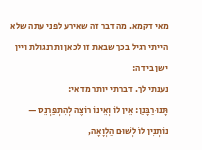מאי דקמא. מה דבר זה שאירע לפני עתה שלא הייתי רגיל בכך שבאת זו לכאן ותרנגולת ויין ישן בידה:
נענתי לך. דברתי יותר מדאי:
תָּנוּ רַבָּנַן: אֵין לוֹ וְאֵינוֹ רוֹצֶה לְהִתְפַּרְנֵס — נוֹתְנִין לוֹ לְשׁוּם הַלְוָאָה,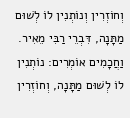וְחוֹזְרִין וְנוֹתְנִין לוֹ לְשׁוּם מַתָּנָה, דִּבְרֵי רַבִּי מֵאִיר. וַחֲכָמִים אוֹמְרִים: נוֹתְנִין לוֹ לְשׁוּם מַתָּנָה, וְחוֹזְרִין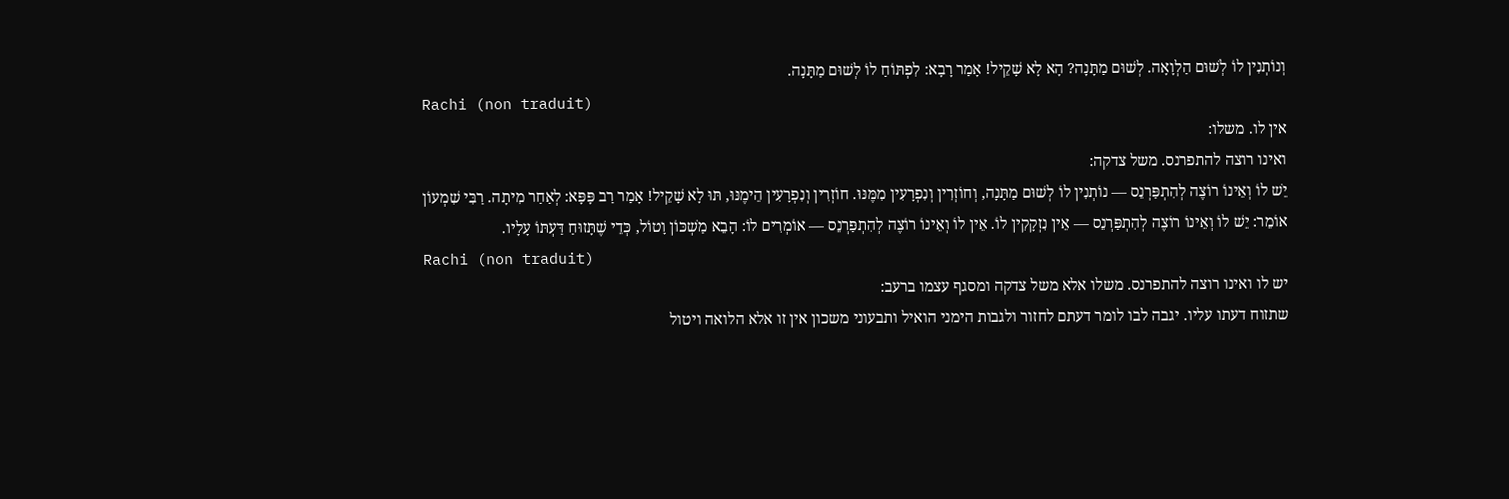וְנוֹתְנִין לוֹ לְשׁוּם הַלְוָאָה. לְשׁוּם מַתָּנָה? הָא לָא שָׁקֵיל! אָמַר רָבָא: לִפְתּוֹחַ לוֹ לְשׁוּם מַתָּנָה.
Rachi (non traduit)
אין לו. משלו:
ואינו רוצה להתפרנס. משל צדקה:
יֵשׁ לוֹ וְאֵינוֹ רוֹצֶה לְהִתְפַּרְנֵס — נוֹתְנִין לוֹ לְשׁוּם מַתָּנָה, וְחוֹזְרִין וְנִפְרָעִין מִמֶּנּוּ. חוֹזְרִין וְנִפְרָעִין הֵימֶנּוּ, תּוּ לָא שָׁקֵיל! אָמַר רַב פָּפָּא: לְאַחַר מִיתָה. רַבִּי שִׁמְעוֹן אוֹמֵר: יֵשׁ לוֹ וְאֵינוֹ רוֹצֶה לְהִתְפַּרְנֵס — אֵין נִזְקָקִין לוֹ. אֵין לוֹ וְאֵינוֹ רוֹצֶה לְהִתְפַּרְנֵס — אוֹמְרִים לוֹ: הָבֵא מַשְׁכּוֹן וָטוֹל, כְּדֵי שֶׁתָּזוּחַ דַּעְתּוֹ עָלָיו.
Rachi (non traduit)
יש לו ואינו רוצה להתפרנס. משלו אלא משל צדקה ומסגף עצמו ברעב:
שתזוח דעתו עליו. יגבה לבו לומר דעתם לחזור ולגבות הימני הואיל ותבעוני משכון אין זו אלא הלואה ויטול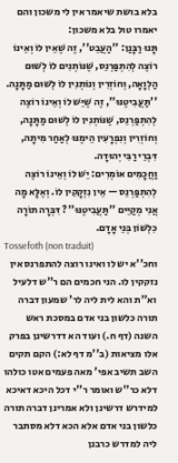בלא בושת שיאמר אין לי משכון והם יאמרו טול בלא משכון:
תָּנוּ רַבָּנַן: ''הַעֲבֵט'', זֶה שֶׁאֵין לוֹ וְאֵינוֹ רוֹצֶה לְהִתְפַּרְנֵס, שֶׁנּוֹתְנִים לוֹ לְשׁוּם הַלְוָאָה, וְחוֹזְרִין וְנוֹתְנִין לוֹ לְשׁוּם מַתָּנָה. ''תַּעֲבִיטֶנּוּ'', זֶה שֶׁיֵּשׁ לוֹ וְאֵינוֹ רוֹצֶה לְהִתְפַּרְנֵס, שֶׁנּוֹתְנִין לוֹ לְשׁוּם מַתָּנָה, וְחוֹזְרִין וְנִפְרָעִין הֵימֶנּוּ לְאַחַר מִיתָה, דִּבְרֵי רַבִּי יְהוּדָה.
וַחֲכָמִים אוֹמְרִים: יֵשׁ לוֹ וְאֵינוֹ רוֹצֶה לְהִתְפַּרְנֵס — אֵין נִזְקָקִין לוֹ. וְאֶלָּא מָה אֲנִי מְקַיֵּים ''תַּעֲבִיטֶנּוּ''? דִּבְּרָה תוֹרָה כִלְשׁוֹן בְּנֵי אָדָם.
Tossefoth (non traduit)
וחכ''א יש לו ואינו רוצה להתפרנס אין נזקקין לו. הני חכמים הם ר''ש דלעיל וא''ת והא לית ליה לר' שמעון דברה תורה כלשון בני אדם במסכת ראש השנה (דף ח.) ועוד הא דדרשינן בפרק אלו מציאות (ב''מ דף לא:) הקם תקים השב תשיב אפי' מאה פעמים אטו כולהו דלא כר''ש ואומר ר''י דכל היכא דאיכא למידרש דרשינן ולא אמרינן דברה תורה כלשון בני אדם אלא הכא דלא מסתבר ליה למדרש כרבנן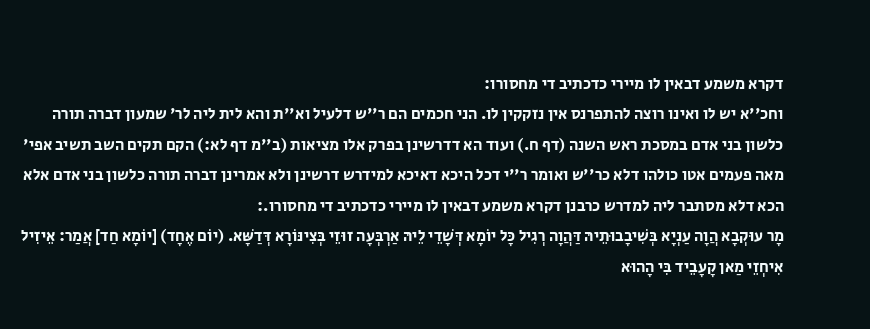דקרא משמע דבאין לו מיירי כדכתיב די מחסורו:
וחכ''א יש לו ואינו רוצה להתפרנס אין נזקקין לו. הני חכמים הם ר''ש דלעיל וא''ת והא לית ליה לר' שמעון דברה תורה כלשון בני אדם במסכת ראש השנה (דף ח.) ועוד הא דדרשינן בפרק אלו מציאות (ב''מ דף לא:) הקם תקים השב תשיב אפי' מאה פעמים אטו כולהו דלא כר''ש ואומר ר''י דכל היכא דאיכא למידרש דרשינן ולא אמרינן דברה תורה כלשון בני אדם אלא הכא דלא מסתבר ליה למדרש כרבנן דקרא משמע דבאין לו מיירי כדכתיב די מחסורו.:
מָר עוּקְבָא הֲוָה עַנְיָא בְּשִׁיבָבוּתֵיהּ דַּהֲוָה רְגִיל כָּל יוֹמָא דְּשָׁדֵי לֵיהּ אַרְבְּעָה זוּזֵי בְּצִינּוֹרָא דְּדַשָּׁא. (יוֹם אֶחָד) [יוֹמָא חַד] אֲמַר: אֵיזִיל אִיחְזֵי מַאן קָעָבֵיד בִּי הָהוּא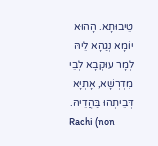טֵיבוּתָא. הָהוּא יוֹמָא נְגַהָא לֵיהּ לְמָר עוּקְבָא לְבֵי מִדְרְשָׁא, אָתְיָא דְּבֵיתְהוּ בַּהֲדֵיהּ.
Rachi (non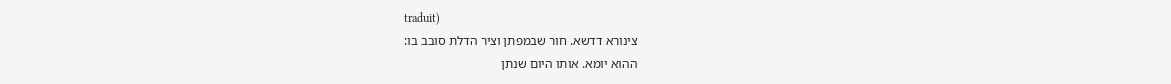traduit)
צינורא דדשא. חור שבמפתן וציר הדלת סובב בו:
ההוא יומא. אותו היום שנתן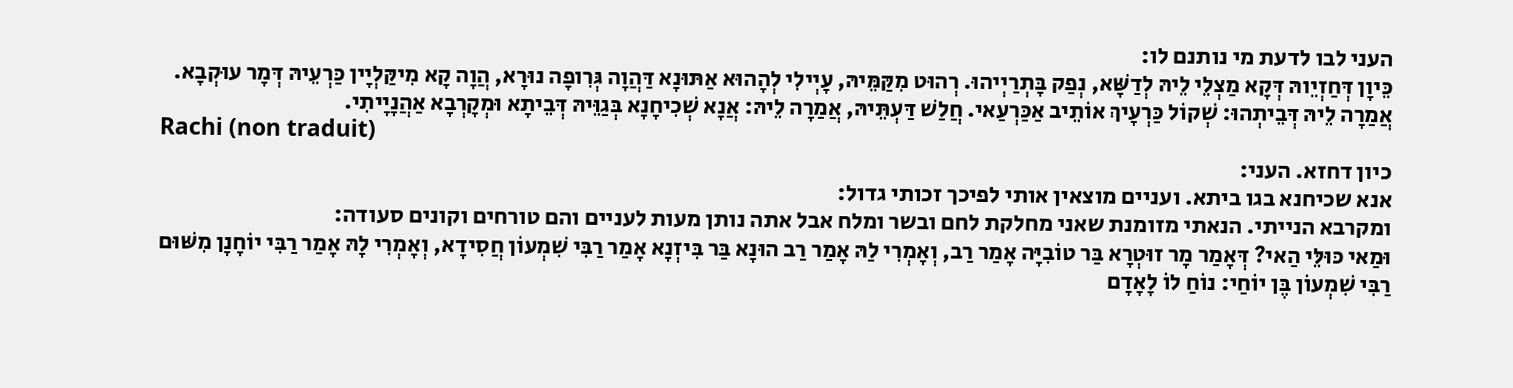העני לבו לדעת מי נותנם לו:
כֵּיוָן דְּחַזְיֵוהּ דְּקָא מַצְלֵי לֵיהּ לְדַשָּׁא, נְפַק בָּתְרַיְיהוּ. רְהוּט מִקַּמֵּיהּ, עָיְילִי לְהָהוּא אַתּוּנָא דַּהֲוָה גְּרִופָה נוּרָא, הֲוָה קָא מִיקַּלְיָין כַּרְעֵיהּ דְּמָר עוּקְבָא. אֲמַרָה לֵיהּ דְּבֵיתְהוּ: שְׁקוֹל כַּרְעָיךְ אוֹתֵיב אַכַּרְעַאי. חֲלַשׁ דַּעְתֵּיהּ, אֲמַרָה לֵיהּ: אֲנָא שְׁכִיחָנָא בְּגַוֵּיהּ דְּבֵיתָא וּמְקָרְבָא אַהֲנָיָיתִי.
Rachi (non traduit)
כיון דחזא. העני:
אנא שכיחנא בגו ביתא. ועניים מוצאין אותי לפיכך זכותי גדול:
ומקרבא הנייתי. הנאתי מזומנת שאני מחלקת לחם ובשר ומלח אבל אתה נותן מעות לעניים והם טורחים וקונים סעודה:
וּמַאי כּוּלֵּי הַאי? דְּאָמַר מָר זוּטְרָא בַּר טוֹבִיָּה אָמַר רַב, וְאָמְרִי לַהּ אָמַר רַב הוּנָא בַּר בִּיזְנָא אָמַר רַבִּי שִׁמְעוֹן חֲסִידָא, וְאָמְרִי לָהּ אָמַר רַבִּי יוֹחָנָן מִשּׁוּם רַבִּי שִׁמְעוֹן בֶּן יוֹחַי: נוֹחַ לוֹ לָאָדָם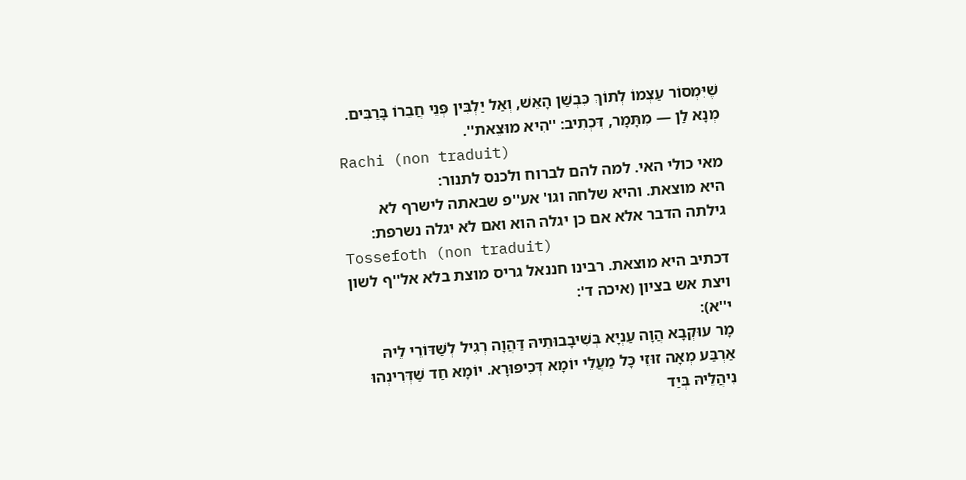שֶׁיִּמְסוֹר עַצְמוֹ לְתוֹךְ כִּבְשַׁן הָאֵשׁ, וְאַל יַלְבִּין פְּנֵי חֲבֵרוֹ בָּרַבִּים. מְנָא לַן — מִתָּמָר, דִּכְתִיב: ''הִיא מוּצֵאת''.
Rachi (non traduit)
מאי כולי האי. למה להם לברוח ולכנס לתנור:
היא מוצאת. והיא שלחה וגו' אע''פ שבאתה לישרף לא גילתה הדבר אלא אם כן יגלה הוא ואם לא יגלה נשרפת:
Tossefoth (non traduit)
דכתיב היא מוצאת. רבינו חננאל גריס מוצת בלא אל''ף לשון ויצת אש בציון (איכה ד':
י''א):
מָר עוּקְבָא הֲוָה עַנְיָא בְּשִׁיבָבוּתֵיהּ דַּהֲוָה רְגִיל לְשַׁדּוֹרֵי לֵיהּ אַרְבַּע מְאָה זוּזֵי כָּל מַעֲלֵי יוֹמָא דְּכִיפּוּרָא. יוֹמָא חַד שַׁדְּרִינְהוּ נִיהֲלֵיהּ בְּיַד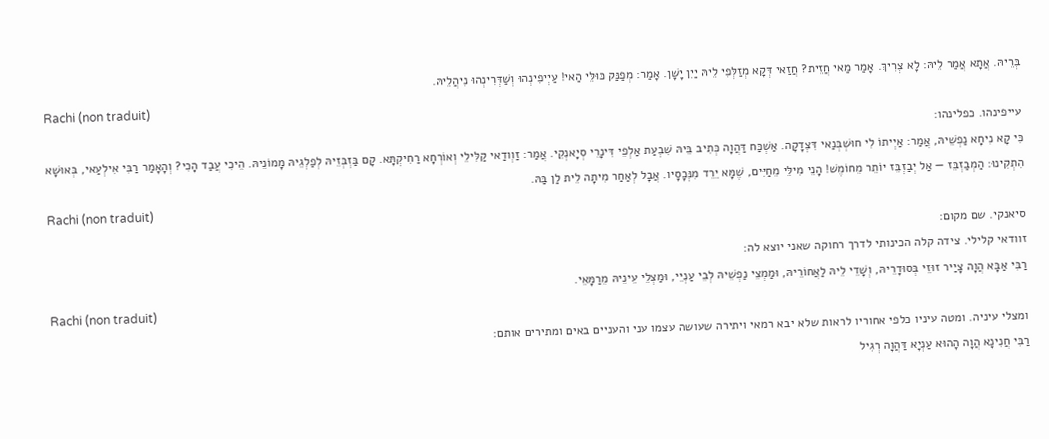בְּרֵיהּ. אֲתָא אֲמַר לֵיהּ: לָא צְרִיךְ. אָמַר מַאי חֲזֵית? חֲזַאי דְּקָא מְזַלְּפִי לֵיהּ יַיִן יָשָׁן. אָמַר: מְפַנַּק כּוּלֵּי הַאי! עַיְיפִינְהוּ וְשַׁדְּרִינְהוּ נִיהֲלֵיהּ.
Rachi (non traduit)
עייפינהו. כפלינהו:
כִּי קָא נִיחָא נַפְשֵׁיהּ, אֲמַר: אַיְיתוֹ לִי חוּשְׁבְּנַאי דִּצְדָקָה. אַשְׁכַּח דַּהֲוָה כְּתִיב בֵּיהּ שִׁבְעַת אַלְפֵי דִּינָרֵי סְיָאנְקֵי. אֲמַר: זַוְודַאי קַלִּילֵי וְאוֹרְחָא רַחִיקְתָּא. קָם בַּזְבְּזֵיהּ לְפַלְגֵיהּ מָמוֹנֵיהּ. הֵיכִי עֲבַד הָכִי? וְהָאָמַר רַבִּי אִילְעַאי, בְּאוּשָׁא הִתְקִינוּ: הַמְבַזְבֵּז — אַל יְבַזְבֵּז יוֹתֵר מֵחוֹמֶשׁ! הָנֵי מִילֵּי מֵחַיִּים, שֶׁמָּא יֵרֵד מִנְּכָסָיו. אֲבָל לְאַחַר מִיתָה לֵית לַן בַּהּ.
Rachi (non traduit)
סיאנקי. שם מקום:
זוודאי קלילי. צידה קלה הכינותי לדרך רחוקה שאני יוצא לה:
רַבִּי אַבָּא הֲוָה צָיַיר זוּזֵי בְּסוּדָרֵיהּ, וְשָׁדֵי לֵיהּ לַאֲחוֹרֵיהּ, וּמַמְצֵי נַפְשֵׁיהּ לְבֵי עַנְיֵי, וּמַצְלֵי עֵינֵיהּ מֵרַמָּאֵי.
Rachi (non traduit)
ומצלי עיניה. ומטה עיניו כלפי אחוריו לראות שלא יבא רמאי ויתירה שעושה עצמו עני והעניים באים ומתירים אותם:
רַבִּי חֲנִינָא הֲוָה הָהוּא עַנְיָא דַּהֲוָה רְגִיל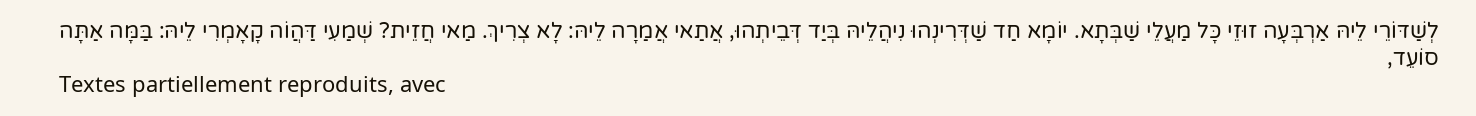לְשַׁדּוֹרֵי לֵיהּ אַרְבְּעָה זוּזֵי כָּל מַעֲלֵי שַׁבְּתָא. יוֹמָא חַד שַׁדְּרִינְהוּ נִיהֲלֵיהּ בְּיַד דְּבֵיתְהוּ, אֲתַאי אֲמַרָה לֵיהּ: לָא צְרִיךְ. מַאי חֲזֵית? שְׁמַעִי דַּהֲוֹה קָאָמְרִי לֵיהּ: בַּמָּה אַתָּה סוֹעֵד,
Textes partiellement reproduits, avec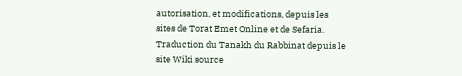autorisation, et modifications, depuis les sites de Torat Emet Online et de Sefaria.
Traduction du Tanakh du Rabbinat depuis le site Wiki source